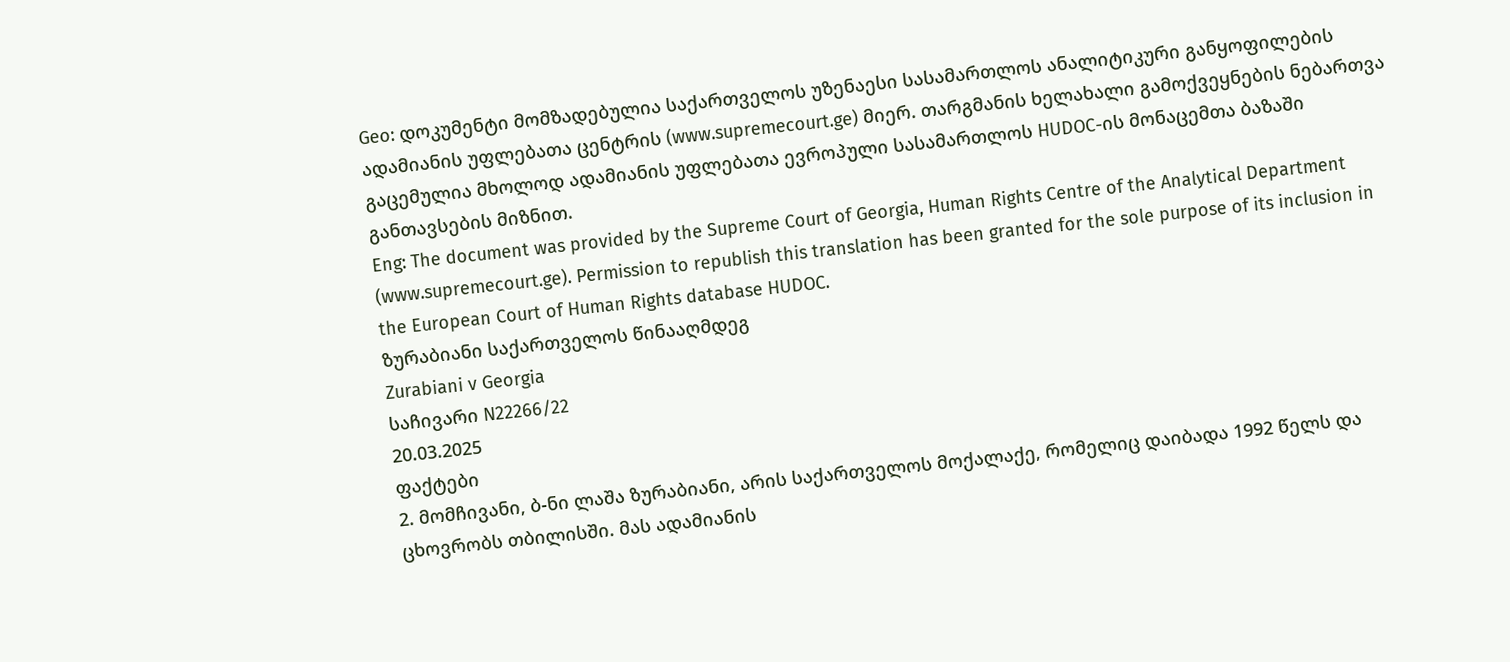Geo: დოკუმენტი მომზადებულია საქართველოს უზენაესი სასამართლოს ანალიტიკური განყოფილების ადამიანის უფლებათა ცენტრის (www.supremecourt.ge) მიერ. თარგმანის ხელახალი გამოქვეყნების ნებართვა გაცემულია მხოლოდ ადამიანის უფლებათა ევროპული სასამართლოს HUDOC-ის მონაცემთა ბაზაში განთავსების მიზნით.
Eng: The document was provided by the Supreme Court of Georgia, Human Rights Centre of the Analytical Department (www.supremecourt.ge). Permission to republish this translation has been granted for the sole purpose of its inclusion in the European Court of Human Rights database HUDOC.
ზურაბიანი საქართველოს წინააღმდეგ
Zurabiani v Georgia
საჩივარი N22266/22
20.03.2025
ფაქტები
2. მომჩივანი, ბ-ნი ლაშა ზურაბიანი, არის საქართველოს მოქალაქე, რომელიც დაიბადა 1992 წელს და ცხოვრობს თბილისში. მას ადამიანის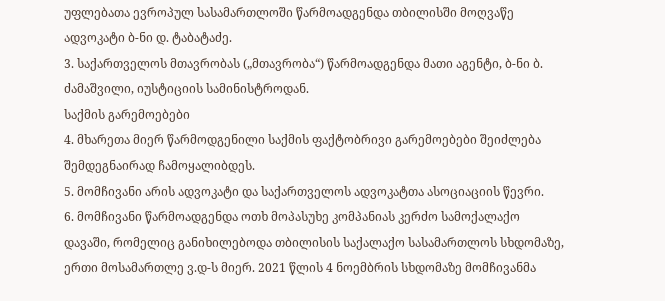უფლებათა ევროპულ სასამართლოში წარმოადგენდა თბილისში მოღვაწე ადვოკატი ბ-ნი დ. ტაბატაძე.
3. საქართველოს მთავრობას („მთავრობა“) წარმოადგენდა მათი აგენტი, ბ-ნი ბ. ძამაშვილი, იუსტიციის სამინისტროდან.
საქმის გარემოებები
4. მხარეთა მიერ წარმოდგენილი საქმის ფაქტობრივი გარემოებები შეიძლება შემდეგნაირად ჩამოყალიბდეს.
5. მომჩივანი არის ადვოკატი და საქართველოს ადვოკატთა ასოციაციის წევრი.
6. მომჩივანი წარმოადგენდა ოთხ მოპასუხე კომპანიას კერძო სამოქალაქო დავაში, რომელიც განიხილებოდა თბილისის საქალაქო სასამართლოს სხდომაზე, ერთი მოსამართლე ვ.დ-ს მიერ. 2021 წლის 4 ნოემბრის სხდომაზე მომჩივანმა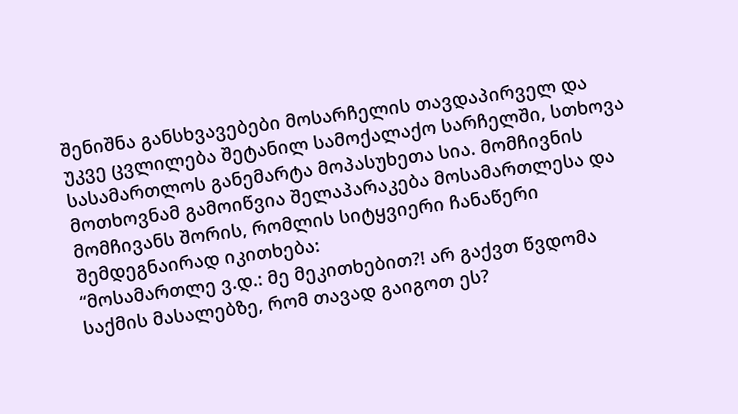შენიშნა განსხვავებები მოსარჩელის თავდაპირველ და უკვე ცვლილება შეტანილ სამოქალაქო სარჩელში, სთხოვა სასამართლოს განემარტა მოპასუხეთა სია. მომჩივნის მოთხოვნამ გამოიწვია შელაპარაკება მოსამართლესა და მომჩივანს შორის, რომლის სიტყვიერი ჩანაწერი შემდეგნაირად იკითხება:
“მოსამართლე ვ.დ.: მე მეკითხებით?! არ გაქვთ წვდომა საქმის მასალებზე, რომ თავად გაიგოთ ეს?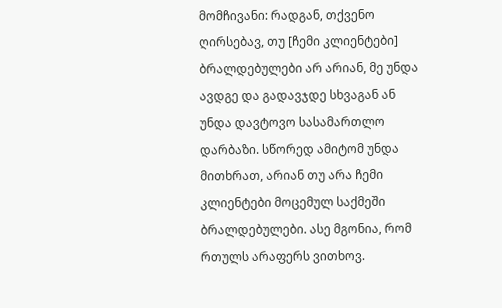მომჩივანი: რადგან, თქვენო ღირსებავ, თუ [ჩემი კლიენტები] ბრალდებულები არ არიან, მე უნდა ავდგე და გადავჯდე სხვაგან ან უნდა დავტოვო სასამართლო დარბაზი. სწორედ ამიტომ უნდა მითხრათ, არიან თუ არა ჩემი კლიენტები მოცემულ საქმეში ბრალდებულები. ასე მგონია, რომ რთულს არაფერს ვითხოვ.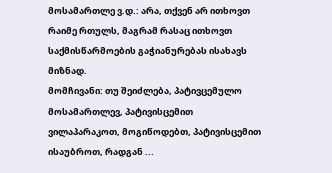მოსამართლე ვ.დ.: არა, თქვენ არ ითხოვთ რაიმე რთულს, მაგრამ რასაც ითხოვთ საქმისწარმოების გაჭიანურებას ისახავს მიზნად.
მომჩივანი: თუ შეიძლება, პატივცემულო მოსამართლევ, პატივისცემით ვილაპარაკოთ, მოგიწოდებთ, პატივისცემით ისაუბროთ, რადგან ...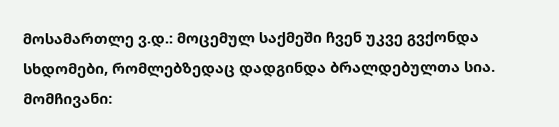მოსამართლე ვ.დ.: მოცემულ საქმეში ჩვენ უკვე გვქონდა სხდომები, რომლებზედაც დადგინდა ბრალდებულთა სია.
მომჩივანი: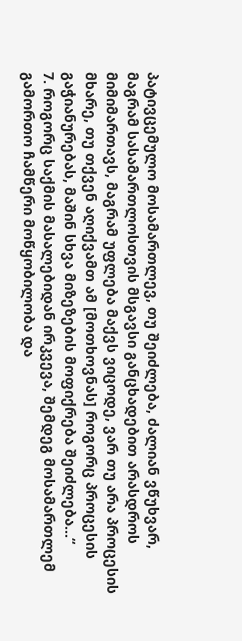პატივცემულო მოსამართლევ, თუ შეიძლება, ძალიან ვწუხვარ, მაგრამ სასამართლოსთვის მსგავსი განცხადებით არასდროს მიმიმართავს, მაგრამ უფლება მაქვს ვიცოდე, ვარ თუ არა პროცესის მხარე, თუ თქვენ აღიქვამთ ამ [მოთხოვნას] როგორც პროცესის გაჭიანურებას, მაშინ სხვა მიზეზების მოფიქრება შეიძლება...“
7. როგორც საქმის მასალებიდან ირკვევა, შემდეგ მოსამართლემ გამორთო ჩამწერი მოწყობილობა და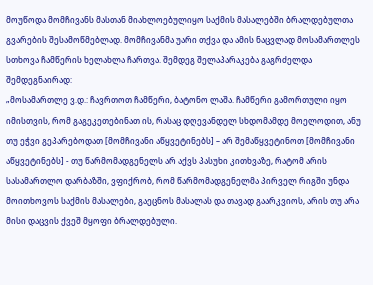მოუწოდა მომჩივანს მასთან მიახლოებულიყო საქმის მასალებში ბრალდებულთა გვარების შესამოწმებლად. მომჩივანმა უარი თქვა და ამის ნაცვლად მოსამართლეს სთხოვა ჩამწერის ხელახლა ჩართვა. შემდეგ შელაპარაკება გაგრძელდა შემდეგნაირად:
„მოსამართლე ვ.დ.: ჩავრთოთ ჩამწერი, ბატონო ლაშა. ჩამწერი გამორთული იყო იმისთვის, რომ გაგეკეთებინათ ის, რასაც დღევანდელ სხდომამდე მოელოდით, ანუ თუ ეჭვი გეპარებოდათ [მომჩივანი აწყვეტინებს] – არ შემაწყვეტინოთ [მომჩივანი აწყვეტინებს] - თუ წარმომადგენელს არ აქვს პასუხი კითხვაზე, რატომ არის სასამართლო დარბაზში, ვფიქრობ, რომ წარმომადგენელმა პირველ რიგში უნდა მოითხოვოს საქმის მასალები, გაეცნოს მასალას და თავად გაარკვიოს, არის თუ არა მისი დაცვის ქვეშ მყოფი ბრალდებული.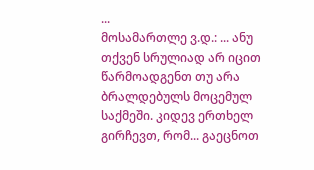...
მოსამართლე ვ.დ.: ... ანუ თქვენ სრულიად არ იცით წარმოადგენთ თუ არა ბრალდებულს მოცემულ საქმეში. კიდევ ერთხელ გირჩევთ, რომ... გაეცნოთ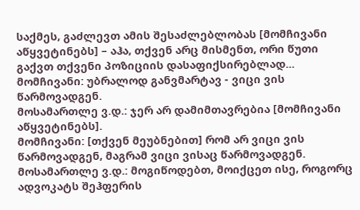საქმეს, გაძლევთ ამის შესაძლებლობას [მომჩივანი აწყვეტინებს] – აჰა, თქვენ არც მისმენთ, ორი წუთი გაქვთ თქვენი პოზიციის დასაფიქსირებლად...
მომჩივანი: უბრალოდ განვმარტავ - ვიცი ვის წარმოვადგენ.
მოსამართლე ვ.დ.: ჯერ არ დამიმთავრებია [მომჩივანი აწყვეტინებს].
მომჩივანი: [თქვენ მეუბნებით] რომ არ ვიცი ვის წარმოვადგენ, მაგრამ ვიცი ვისაც წარმოვადგენ.
მოსამართლე ვ.დ.: მოგიწოდებთ, მოიქცეთ ისე, როგორც ადვოკატს შეჰფერის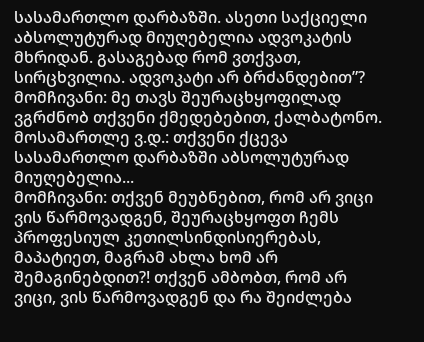სასამართლო დარბაზში. ასეთი საქციელი აბსოლუტურად მიუღებელია ადვოკატის მხრიდან. გასაგებად რომ ვთქვათ, სირცხვილია. ადვოკატი არ ბრძანდებით”?
მომჩივანი: მე თავს შეურაცხყოფილად ვგრძნობ თქვენი ქმედებებით, ქალბატონო.
მოსამართლე ვ.დ.: თქვენი ქცევა სასამართლო დარბაზში აბსოლუტურად მიუღებელია...
მომჩივანი: თქვენ მეუბნებით, რომ არ ვიცი ვის წარმოვადგენ, შეურაცხყოფთ ჩემს პროფესიულ კეთილსინდისიერებას, მაპატიეთ, მაგრამ ახლა ხომ არ შემაგინებდით?! თქვენ ამბობთ, რომ არ ვიცი, ვის წარმოვადგენ და რა შეიძლება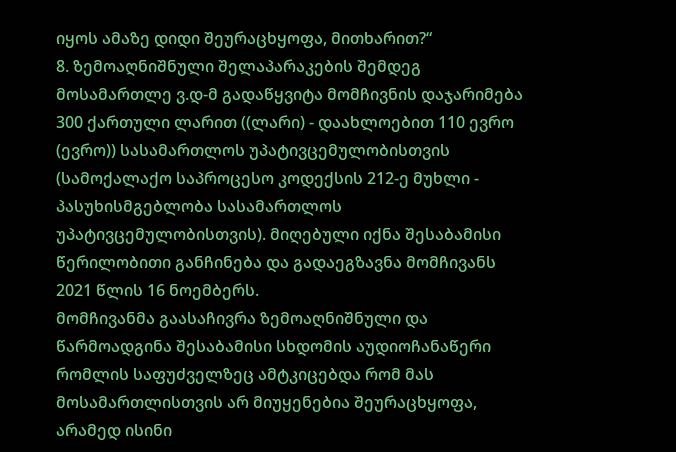იყოს ამაზე დიდი შეურაცხყოფა, მითხარით?“
8. ზემოაღნიშნული შელაპარაკების შემდეგ მოსამართლე ვ.დ-მ გადაწყვიტა მომჩივნის დაჯარიმება 300 ქართული ლარით ((ლარი) - დაახლოებით 110 ევრო (ევრო)) სასამართლოს უპატივცემულობისთვის (სამოქალაქო საპროცესო კოდექსის 212-ე მუხლი - პასუხისმგებლობა სასამართლოს უპატივცემულობისთვის). მიღებული იქნა შესაბამისი წერილობითი განჩინება და გადაეგზავნა მომჩივანს 2021 წლის 16 ნოემბერს.
მომჩივანმა გაასაჩივრა ზემოაღნიშნული და წარმოადგინა შესაბამისი სხდომის აუდიოჩანაწერი რომლის საფუძველზეც ამტკიცებდა რომ მას მოსამართლისთვის არ მიუყენებია შეურაცხყოფა, არამედ ისინი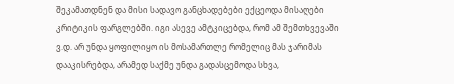შეკამათდნენ და მისი სადავო განცხადებები ექცეოდა მისაღები კრიტიკის ფარგლებში. იგი ასევე ამტკიცებდა, რომ ამ შემთხვევაში ვ.დ. არ უნდა ყოფილიყო ის მოსამართლე რომელიც მას ჯარიმას დააკისრებდა, არამედ საქმე უნდა გადასცემოდა სხვა,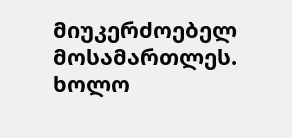მიუკერძოებელ მოსამართლეს. ხოლო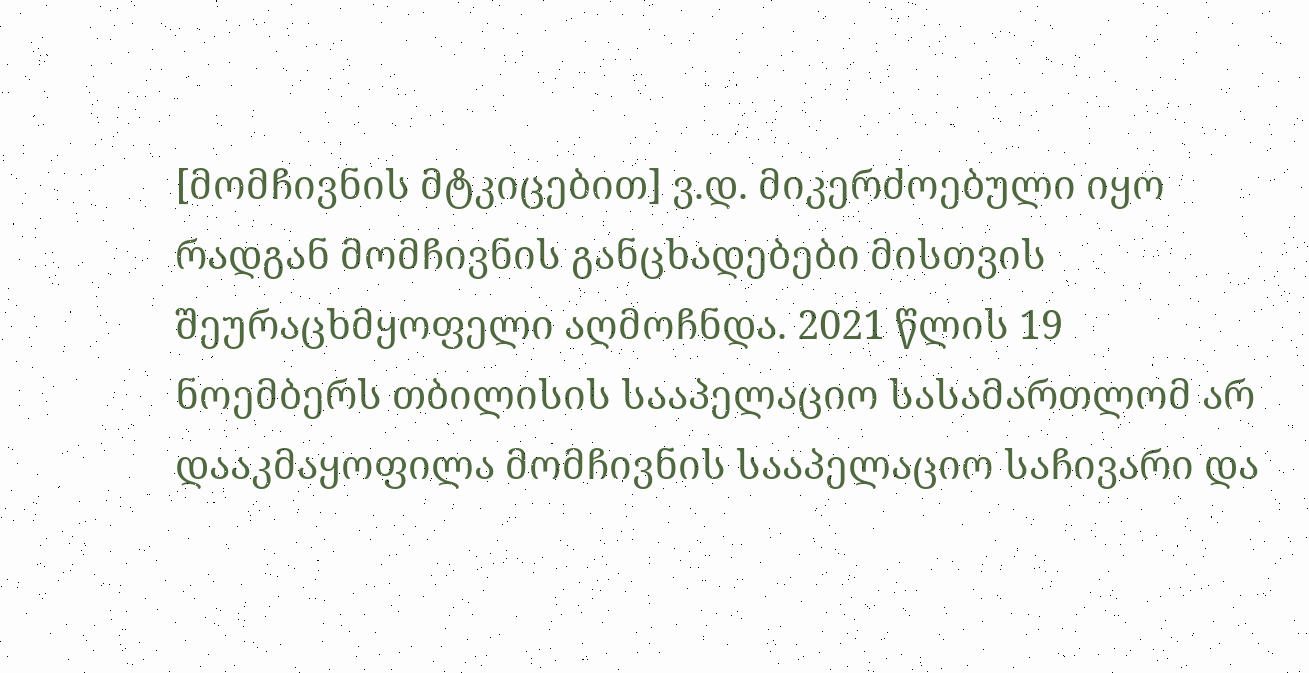[მომჩივნის მტკიცებით] ვ.დ. მიკერძოებული იყო რადგან მომჩივნის განცხადებები მისთვის შეურაცხმყოფელი აღმოჩნდა. 2021 წლის 19 ნოემბერს თბილისის სააპელაციო სასამართლომ არ დააკმაყოფილა მომჩივნის სააპელაციო საჩივარი და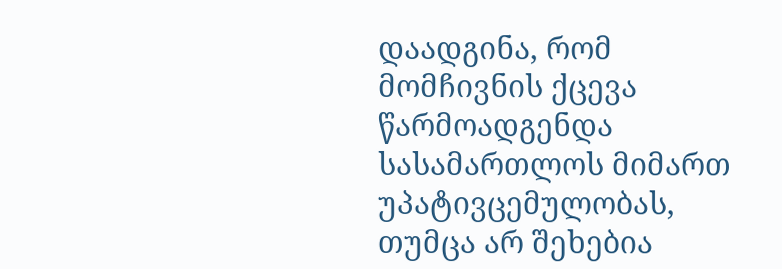დაადგინა, რომ მომჩივნის ქცევა წარმოადგენდა სასამართლოს მიმართ უპატივცემულობას, თუმცა არ შეხებია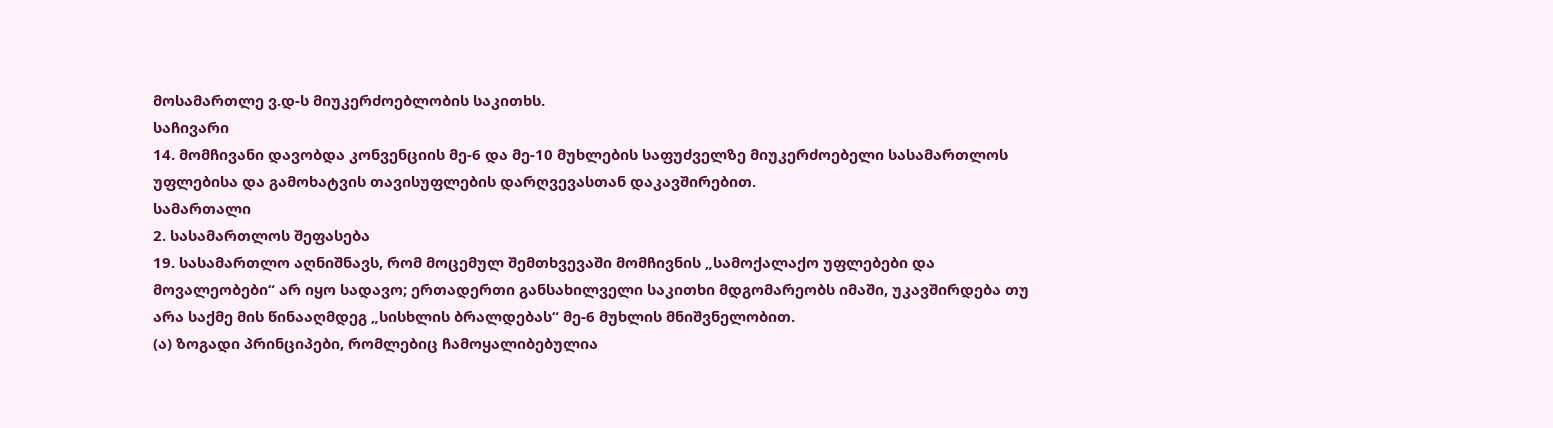მოსამართლე ვ.დ-ს მიუკერძოებლობის საკითხს.
საჩივარი
14. მომჩივანი დავობდა კონვენციის მე-6 და მე-10 მუხლების საფუძველზე მიუკერძოებელი სასამართლოს უფლებისა და გამოხატვის თავისუფლების დარღვევასთან დაკავშირებით.
სამართალი
2. სასამართლოს შეფასება
19. სასამართლო აღნიშნავს, რომ მოცემულ შემთხვევაში მომჩივნის „სამოქალაქო უფლებები და მოვალეობები“ არ იყო სადავო; ერთადერთი განსახილველი საკითხი მდგომარეობს იმაში, უკავშირდება თუ არა საქმე მის წინააღმდეგ „სისხლის ბრალდებას“ მე-6 მუხლის მნიშვნელობით.
(ა) ზოგადი პრინციპები, რომლებიც ჩამოყალიბებულია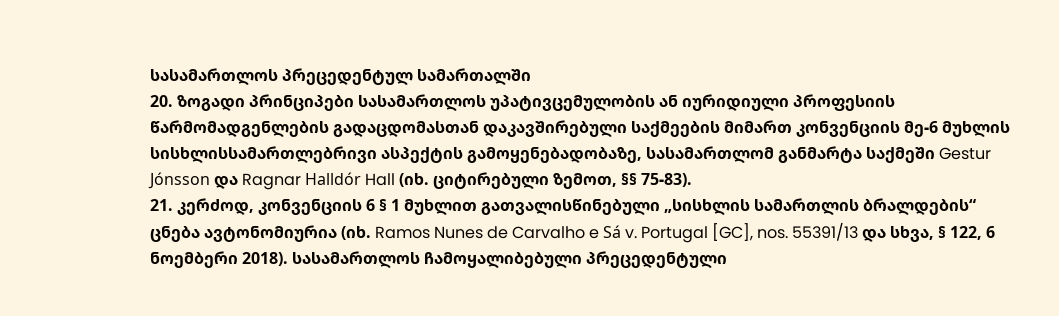სასამართლოს პრეცედენტულ სამართალში
20. ზოგადი პრინციპები სასამართლოს უპატივცემულობის ან იურიდიული პროფესიის წარმომადგენლების გადაცდომასთან დაკავშირებული საქმეების მიმართ კონვენციის მე-6 მუხლის სისხლისსამართლებრივი ასპექტის გამოყენებადობაზე, სასამართლომ განმარტა საქმეში Gestur Jónsson და Ragnar Halldór Hall (იხ. ციტირებული ზემოთ, §§ 75-83).
21. კერძოდ, კონვენციის 6 § 1 მუხლით გათვალისწინებული „სისხლის სამართლის ბრალდების“ ცნება ავტონომიურია (იხ. Ramos Nunes de Carvalho e Sá v. Portugal [GC], nos. 55391/13 და სხვა, § 122, 6 ნოემბერი 2018). სასამართლოს ჩამოყალიბებული პრეცედენტული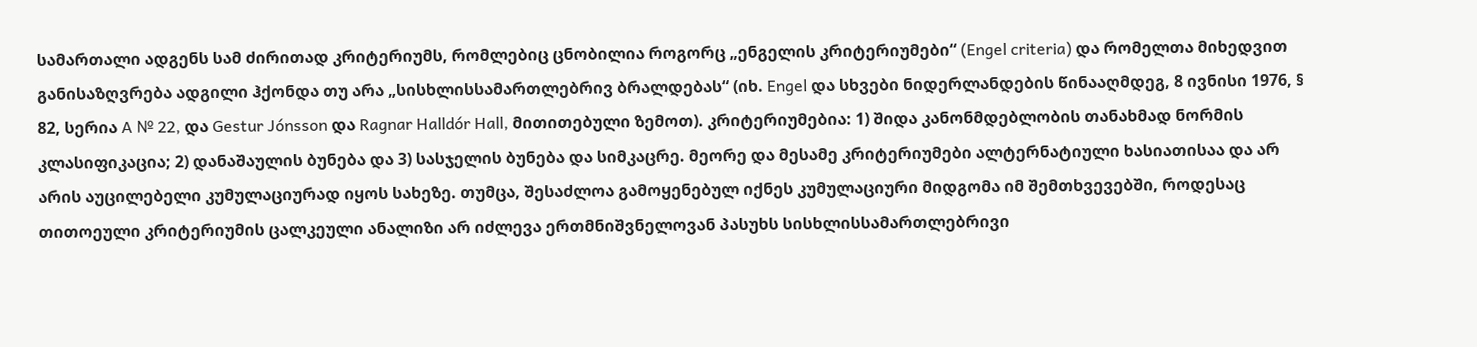სამართალი ადგენს სამ ძირითად კრიტერიუმს, რომლებიც ცნობილია როგორც „ენგელის კრიტერიუმები“ (Engel criteria) და რომელთა მიხედვით განისაზღვრება ადგილი ჰქონდა თუ არა „სისხლისსამართლებრივ ბრალდებას“ (იხ. Engel და სხვები ნიდერლანდების წინააღმდეგ, 8 ივნისი 1976, § 82, სერია A № 22, და Gestur Jónsson და Ragnar Halldór Hall, მითითებული ზემოთ). კრიტერიუმებია: 1) შიდა კანონმდებლობის თანახმად ნორმის კლასიფიკაცია; 2) დანაშაულის ბუნება და 3) სასჯელის ბუნება და სიმკაცრე. მეორე და მესამე კრიტერიუმები ალტერნატიული ხასიათისაა და არ არის აუცილებელი კუმულაციურად იყოს სახეზე. თუმცა, შესაძლოა გამოყენებულ იქნეს კუმულაციური მიდგომა იმ შემთხვევებში, როდესაც თითოეული კრიტერიუმის ცალკეული ანალიზი არ იძლევა ერთმნიშვნელოვან პასუხს სისხლისსამართლებრივი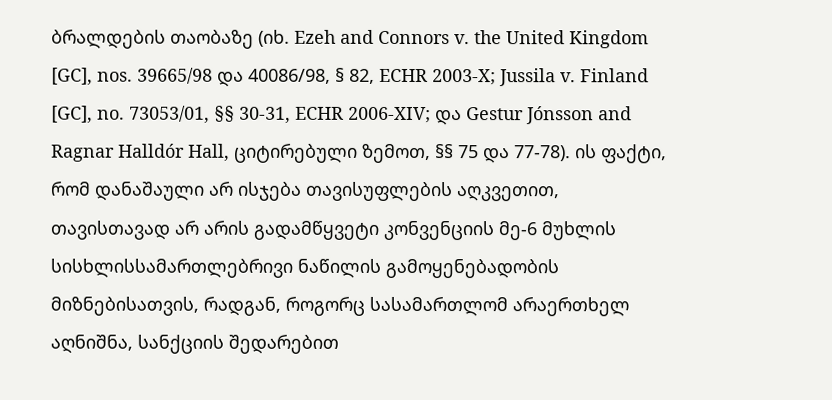ბრალდების თაობაზე (იხ. Ezeh and Connors v. the United Kingdom [GC], nos. 39665/98 და 40086/98, § 82, ECHR 2003‑X; Jussila v. Finland [GC], no. 73053/01, §§ 30‑31, ECHR 2006‑XIV; და Gestur Jónsson and Ragnar Halldór Hall, ციტირებული ზემოთ, §§ 75 და 77-78). ის ფაქტი, რომ დანაშაული არ ისჯება თავისუფლების აღკვეთით, თავისთავად არ არის გადამწყვეტი კონვენციის მე-6 მუხლის სისხლისსამართლებრივი ნაწილის გამოყენებადობის მიზნებისათვის, რადგან, როგორც სასამართლომ არაერთხელ აღნიშნა, სანქციის შედარებით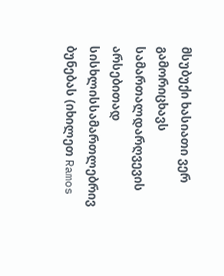მსუბუქი ხასიათი ვერ გამორიცხავს სამართალდარღვევის არსებითად სისხლისსამართლებრივ ბუნებას (იხილეთ Ramos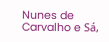Nunes de Carvalho e Sá,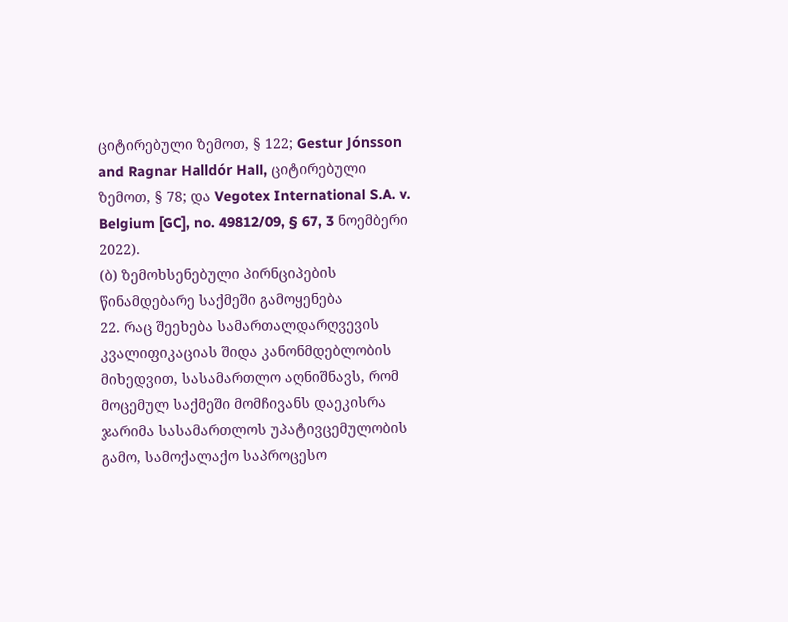ციტირებული ზემოთ, § 122; Gestur Jónsson and Ragnar Halldór Hall, ციტირებული ზემოთ, § 78; და Vegotex International S.A. v. Belgium [GC], no. 49812/09, § 67, 3 ნოემბერი 2022).
(ბ) ზემოხსენებული პირნციპების წინამდებარე საქმეში გამოყენება
22. რაც შეეხება სამართალდარღვევის კვალიფიკაციას შიდა კანონმდებლობის მიხედვით, სასამართლო აღნიშნავს, რომ მოცემულ საქმეში მომჩივანს დაეკისრა ჯარიმა სასამართლოს უპატივცემულობის გამო, სამოქალაქო საპროცესო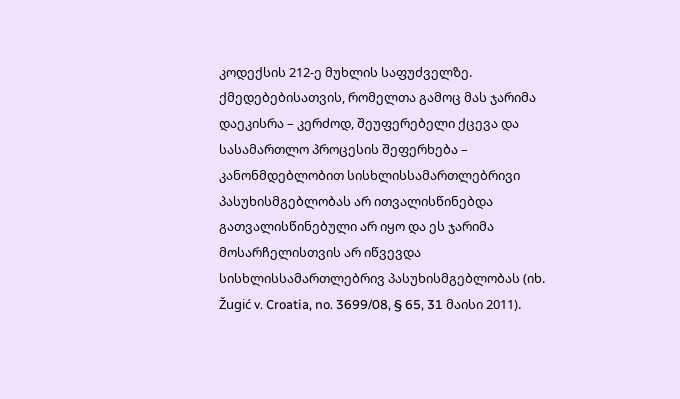კოდექსის 212-ე მუხლის საფუძველზე. ქმედებებისათვის, რომელთა გამოც მას ჯარიმა დაეკისრა – კერძოდ, შეუფერებელი ქცევა და სასამართლო პროცესის შეფერხება – კანონმდებლობით სისხლისსამართლებრივი პასუხისმგებლობას არ ითვალისწინებდა გათვალისწინებული არ იყო და ეს ჯარიმა მოსარჩელისთვის არ იწვევდა სისხლისსამართლებრივ პასუხისმგებლობას (იხ. Žugić v. Croatia, no. 3699/08, § 65, 31 მაისი 2011).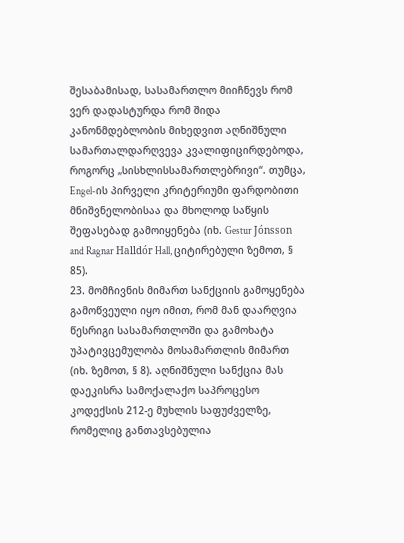შესაბამისად, სასამართლო მიიჩნევს რომ ვერ დადასტურდა რომ შიდა კანონმდებლობის მიხედვით აღნიშნული სამართალდარღვევა კვალიფიცირდებოდა, როგორც „სისხლისსამართლებრივი“. თუმცა, Engel-ის პირველი კრიტერიუმი ფარდობითი მნიშვნელობისაა და მხოლოდ საწყის შეფასებად გამოიყენება (იხ. Gestur Jónsson and Ragnar Halldór Hall, ციტირებული ზემოთ, § 85).
23. მომჩივნის მიმართ სანქციის გამოყენება გამოწვეული იყო იმით, რომ მან დაარღვია წესრიგი სასამართლოში და გამოხატა უპატივცემულობა მოსამართლის მიმართ (იხ. ზემოთ, § 8). აღნიშნული სანქცია მას დაეკისრა სამოქალაქო საპროცესო კოდექსის 212-ე მუხლის საფუძველზე, რომელიც განთავსებულია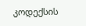კოდექსის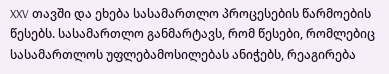XXV თავში და ეხება სასამართლო პროცესების წარმოების წესებს. სასამართლო განმარტავს, რომ წესები, რომლებიც სასამართლოს უფლებამოსილებას ანიჭებს, რეაგირება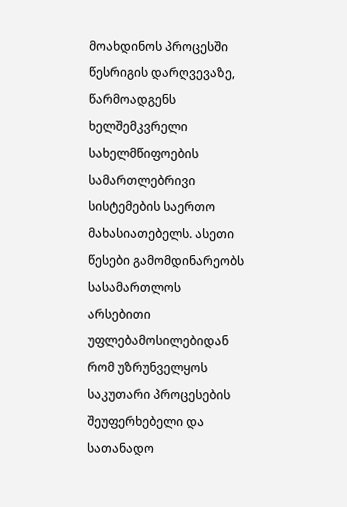მოახდინოს პროცესში წესრიგის დარღვევაზე, წარმოადგენს ხელშემკვრელი სახელმწიფოების სამართლებრივი სისტემების საერთო მახასიათებელს. ასეთი წესები გამომდინარეობს სასამართლოს არსებითი უფლებამოსილებიდან რომ უზრუნველყოს საკუთარი პროცესების შეუფერხებელი და სათანადო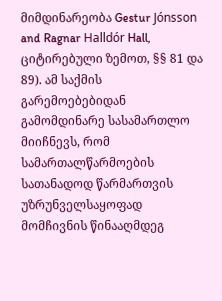მიმდინარეობა Gestur Jónsson and Ragnar Halldór Hall, ციტირებული ზემოთ, §§ 81 და 89). ამ საქმის გარემოებებიდან გამომდინარე სასამართლო მიიჩნევს, რომ სამართალწარმოების სათანადოდ წარმართვის უზრუნველსაყოფად მომჩივნის წინააღმდეგ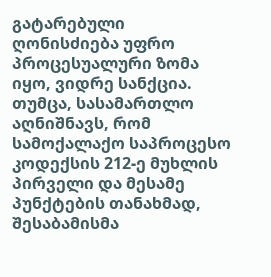გატარებული ღონისძიება უფრო პროცესუალური ზომა იყო, ვიდრე სანქცია. თუმცა, სასამართლო აღნიშნავს, რომ სამოქალაქო საპროცესო კოდექსის 212-ე მუხლის პირველი და მესამე პუნქტების თანახმად, შესაბამისმა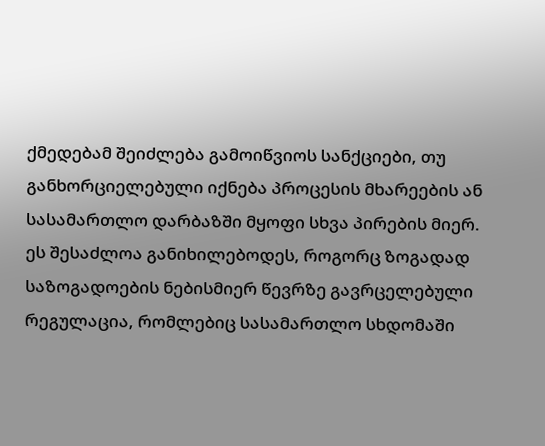ქმედებამ შეიძლება გამოიწვიოს სანქციები, თუ განხორციელებული იქნება პროცესის მხარეების ან სასამართლო დარბაზში მყოფი სხვა პირების მიერ. ეს შესაძლოა განიხილებოდეს, როგორც ზოგადად საზოგადოების ნებისმიერ წევრზე გავრცელებული რეგულაცია, რომლებიც სასამართლო სხდომაში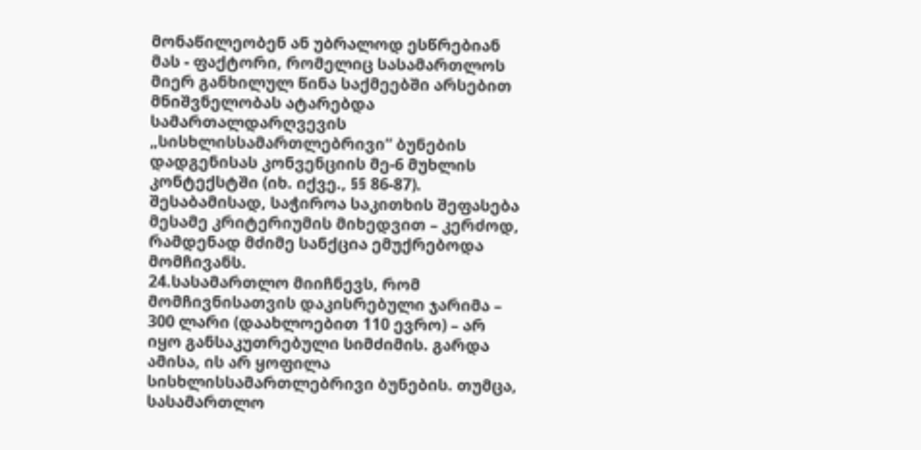მონაწილეობენ ან უბრალოდ ესწრებიან მას - ფაქტორი, რომელიც სასამართლოს მიერ განხილულ წინა საქმეებში არსებით მნიშვნელობას ატარებდა სამართალდარღვევის „სისხლისსამართლებრივი“ ბუნების დადგენისას კონვენციის მე-6 მუხლის კონტექსტში (იხ. იქვე., §§ 86-87). შესაბამისად, საჭიროა საკითხის შეფასება მესამე კრიტერიუმის მიხედვით – კერძოდ, რამდენად მძიმე სანქცია ემუქრებოდა მომჩივანს.
24.სასამართლო მიიჩნევს, რომ მომჩივნისათვის დაკისრებული ჯარიმა – 300 ლარი (დაახლოებით 110 ევრო) – არ იყო განსაკუთრებული სიმძიმის. გარდა ამისა, ის არ ყოფილა სისხლისსამართლებრივი ბუნების. თუმცა, სასამართლო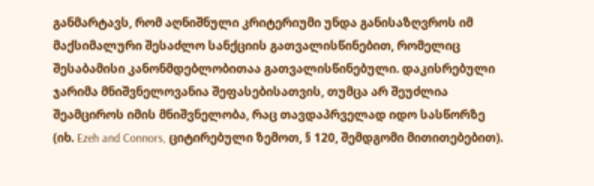განმარტავს, რომ აღნიშნული კრიტერიუმი უნდა განისაზღვროს იმ მაქსიმალური შესაძლო სანქციის გათვალისწინებით, რომელიც შესაბამისი კანონმდებლობითაა გათვალისწინებული. დაკისრებული ჯარიმა მნიშვნელოვანია შეფასებისათვის, თუმცა არ შეუძლია შეამციროს იმის მნიშვნელობა, რაც თავდაპრველად იდო სასწორზე (იხ. Ezeh and Connors, ციტირებული ზემოთ, § 120, შემდგომი მითითებებით).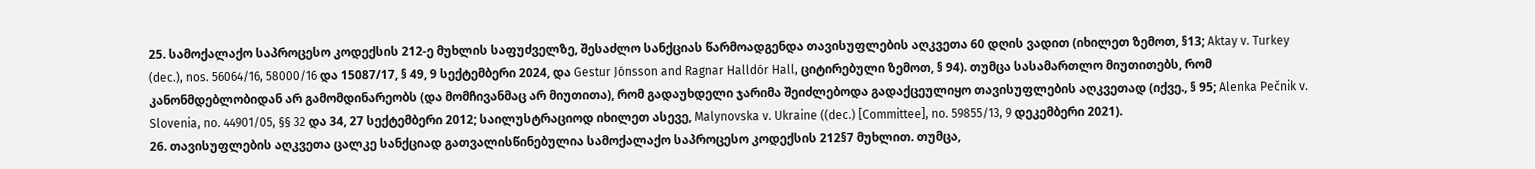25. სამოქალაქო საპროცესო კოდექსის 212-ე მუხლის საფუძველზე, შესაძლო სანქციას წარმოადგენდა თავისუფლების აღკვეთა 60 დღის ვადით (იხილეთ ზემოთ, §13; Aktay v. Turkey (dec.), nos. 56064/16, 58000/16 და 15087/17, § 49, 9 სექტემბერი 2024, და Gestur Jónsson and Ragnar Halldór Hall, ციტირებული ზემოთ, § 94). თუმცა სასამართლო მიუთითებს, რომ კანონმდებლობიდან არ გამომდინარეობს (და მომჩივანმაც არ მიუთითა), რომ გადაუხდელი ჯარიმა შეიძლებოდა გადაქცეულიყო თავისუფლების აღკვეთად (იქვე., § 95; Alenka Pečnik v. Slovenia, no. 44901/05, §§ 32 და 34, 27 სექტემბერი 2012; საილუსტრაციოდ იხილეთ ასევე, Malynovska v. Ukraine ((dec.) [Committee], no. 59855/13, 9 დეკემბერი 2021).
26. თავისუფლების აღკვეთა ცალკე სანქციად გათვალისწინებულია სამოქალაქო საპროცესო კოდექსის 212§7 მუხლით. თუმცა,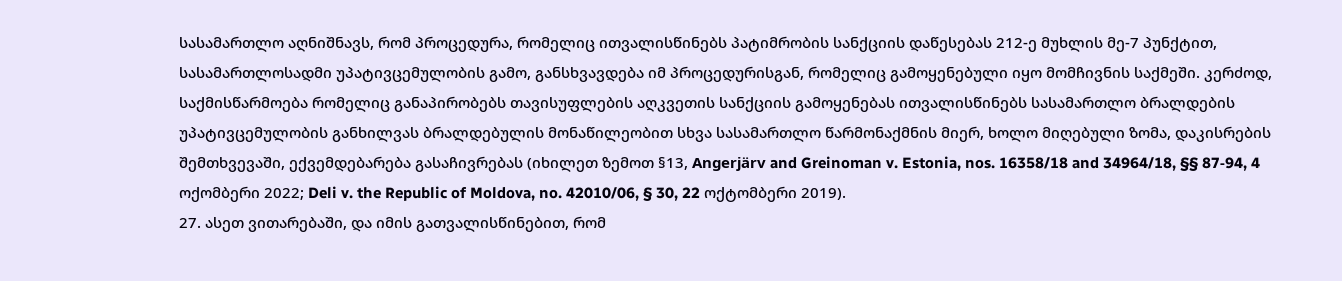სასამართლო აღნიშნავს, რომ პროცედურა, რომელიც ითვალისწინებს პატიმრობის სანქციის დაწესებას 212-ე მუხლის მე-7 პუნქტით, სასამართლოსადმი უპატივცემულობის გამო, განსხვავდება იმ პროცედურისგან, რომელიც გამოყენებული იყო მომჩივნის საქმეში. კერძოდ, საქმისწარმოება რომელიც განაპირობებს თავისუფლების აღკვეთის სანქციის გამოყენებას ითვალისწინებს სასამართლო ბრალდების უპატივცემულობის განხილვას ბრალდებულის მონაწილეობით სხვა სასამართლო წარმონაქმნის მიერ, ხოლო მიღებული ზომა, დაკისრების შემთხვევაში, ექვემდებარება გასაჩივრებას (იხილეთ ზემოთ §13, Angerjärv and Greinoman v. Estonia, nos. 16358/18 and 34964/18, §§ 87‑94, 4 ოქომბერი 2022; Deli v. the Republic of Moldova, no. 42010/06, § 30, 22 ოქტომბერი 2019).
27. ასეთ ვითარებაში, და იმის გათვალისწინებით, რომ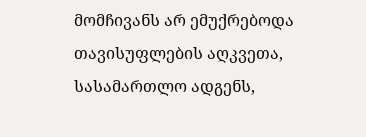მომჩივანს არ ემუქრებოდა თავისუფლების აღკვეთა, სასამართლო ადგენს,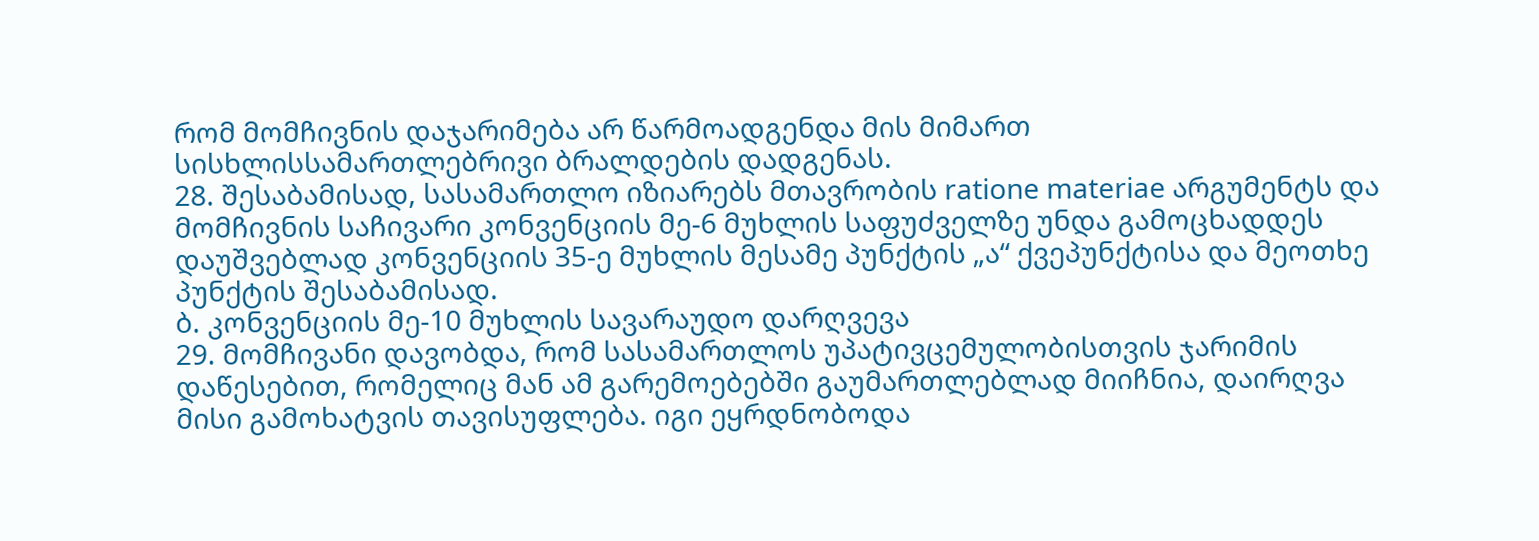რომ მომჩივნის დაჯარიმება არ წარმოადგენდა მის მიმართ სისხლისსამართლებრივი ბრალდების დადგენას.
28. შესაბამისად, სასამართლო იზიარებს მთავრობის ratione materiae არგუმენტს და მომჩივნის საჩივარი კონვენციის მე-6 მუხლის საფუძველზე უნდა გამოცხადდეს დაუშვებლად კონვენციის 35-ე მუხლის მესამე პუნქტის „ა“ ქვეპუნქტისა და მეოთხე პუნქტის შესაბამისად.
ბ. კონვენციის მე-10 მუხლის სავარაუდო დარღვევა
29. მომჩივანი დავობდა, რომ სასამართლოს უპატივცემულობისთვის ჯარიმის დაწესებით, რომელიც მან ამ გარემოებებში გაუმართლებლად მიიჩნია, დაირღვა მისი გამოხატვის თავისუფლება. იგი ეყრდნობოდა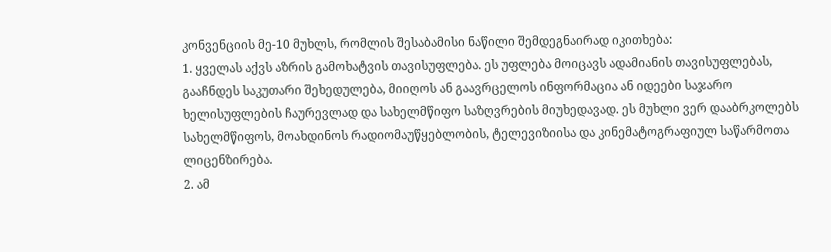კონვენციის მე-10 მუხლს, რომლის შესაბამისი ნაწილი შემდეგნაირად იკითხება:
1. ყველას აქვს აზრის გამოხატვის თავისუფლება. ეს უფლება მოიცავს ადამიანის თავისუფლებას, გააჩნდეს საკუთარი შეხედულება, მიიღოს ან გაავრცელოს ინფორმაცია ან იდეები საჯარო ხელისუფლების ჩაურევლად და სახელმწიფო საზღვრების მიუხედავად. ეს მუხლი ვერ დააბრკოლებს სახელმწიფოს, მოახდინოს რადიომაუწყებლობის, ტელევიზიისა და კინემატოგრაფიულ საწარმოთა ლიცენზირება.
2. ამ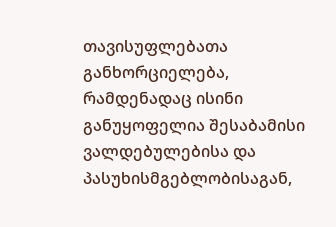თავისუფლებათა განხორციელება, რამდენადაც ისინი განუყოფელია შესაბამისი ვალდებულებისა და პასუხისმგებლობისაგან,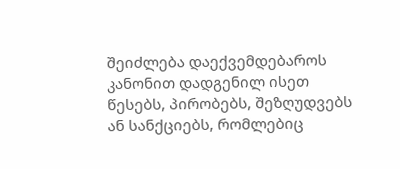შეიძლება დაექვემდებაროს კანონით დადგენილ ისეთ წესებს, პირობებს, შეზღუდვებს ან სანქციებს, რომლებიც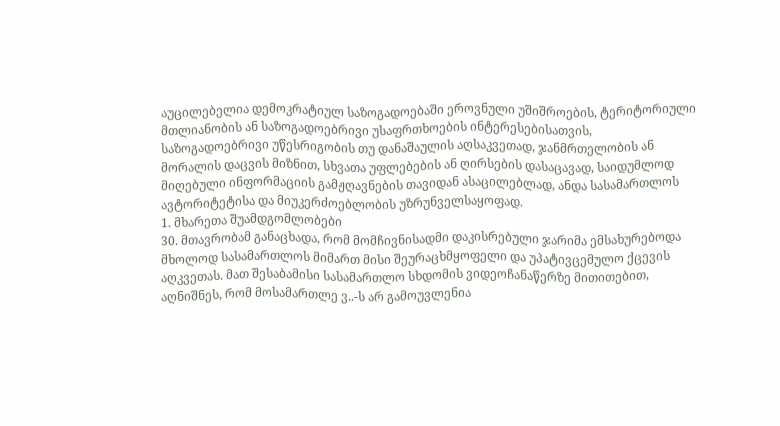აუცილებელია დემოკრატიულ საზოგადოებაში ეროვნული უშიშროების, ტერიტორიული მთლიანობის ან საზოგადოებრივი უსაფრთხოების ინტერესებისათვის, საზოგადოებრივი უწესრიგობის თუ დანაშაულის აღსაკვეთად, ჯანმრთელობის ან მორალის დაცვის მიზნით, სხვათა უფლებების ან ღირსების დასაცავად, საიდუმლოდ მიღებული ინფორმაციის გამჟღავნების თავიდან ასაცილებლად, ანდა სასამართლოს ავტორიტეტისა და მიუკერძოებლობის უზრუნველსაყოფად.
1. მხარეთა შუამდგომლობები
30. მთავრობამ განაცხადა, რომ მომჩივნისადმი დაკისრებული ჯარიმა ემსახურებოდა მხოლოდ სასამართლოს მიმართ მისი შეურაცხმყოფელი და უპატივცემულო ქცევის აღკვეთას. მათ შესაბამისი სასამართლო სხდომის ვიდეოჩანაწერზე მითითებით, აღნიშნეს, რომ მოსამართლე ვ..-ს არ გამოუვლენია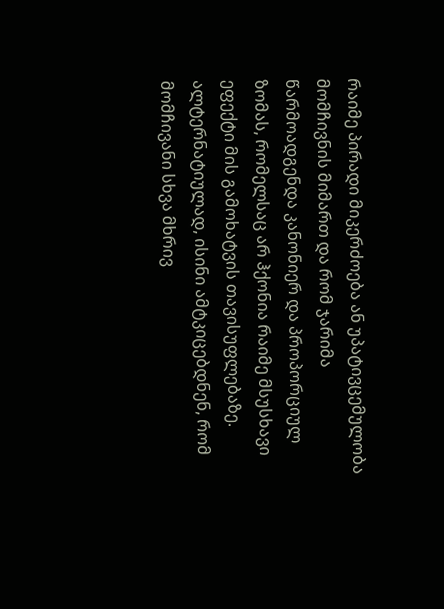რაიმე პირადი მიკერძოება ან უპატივცემულობა მომჩივნის მიმართ და რომ ჯარიმა წარმოადგენდა კანონიერ და პროპორციულ ზომას, რომელსაც არ ჰქონია რაიმე მსუსხავი ეფექტი მის გამოხატვის თავისუფლებაზე. ალტერნატიულად, ისინი ამტკიცებდნენ, რომ მომჩივანი სხვა მხრივ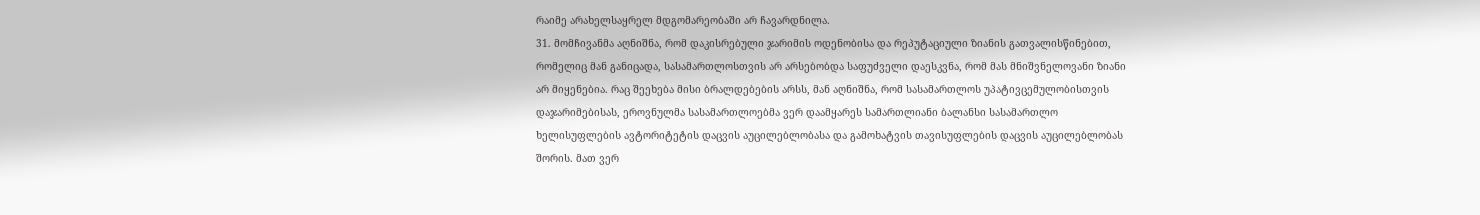რაიმე არახელსაყრელ მდგომარეობაში არ ჩავარდნილა.
31. მომჩივანმა აღნიშნა, რომ დაკისრებული ჯარიმის ოდენობისა და რეპუტაციული ზიანის გათვალისწინებით, რომელიც მან განიცადა, სასამართლოსთვის არ არსებობდა საფუძველი დაესკვნა, რომ მას მნიშვნელოვანი ზიანი არ მიყენებია. რაც შეეხება მისი ბრალდებების არსს, მან აღნიშნა, რომ სასამართლოს უპატივცემულობისთვის დაჯარიმებისას, ეროვნულმა სასამართლოებმა ვერ დაამყარეს სამართლიანი ბალანსი სასამართლო ხელისუფლების ავტორიტეტის დაცვის აუცილებლობასა და გამოხატვის თავისუფლების დაცვის აუცილებლობას შორის. მათ ვერ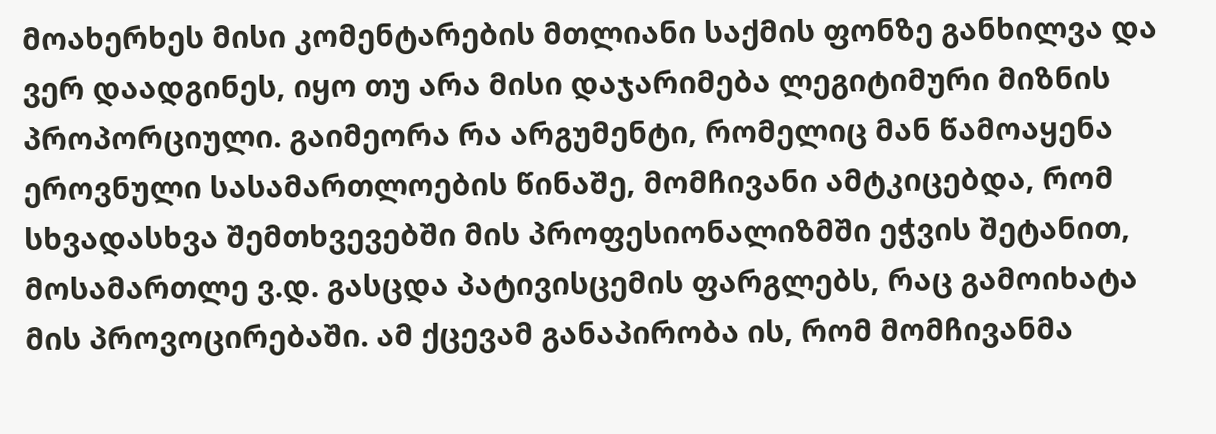მოახერხეს მისი კომენტარების მთლიანი საქმის ფონზე განხილვა და ვერ დაადგინეს, იყო თუ არა მისი დაჯარიმება ლეგიტიმური მიზნის პროპორციული. გაიმეორა რა არგუმენტი, რომელიც მან წამოაყენა ეროვნული სასამართლოების წინაშე, მომჩივანი ამტკიცებდა, რომ სხვადასხვა შემთხვევებში მის პროფესიონალიზმში ეჭვის შეტანით, მოსამართლე ვ.დ. გასცდა პატივისცემის ფარგლებს, რაც გამოიხატა მის პროვოცირებაში. ამ ქცევამ განაპირობა ის, რომ მომჩივანმა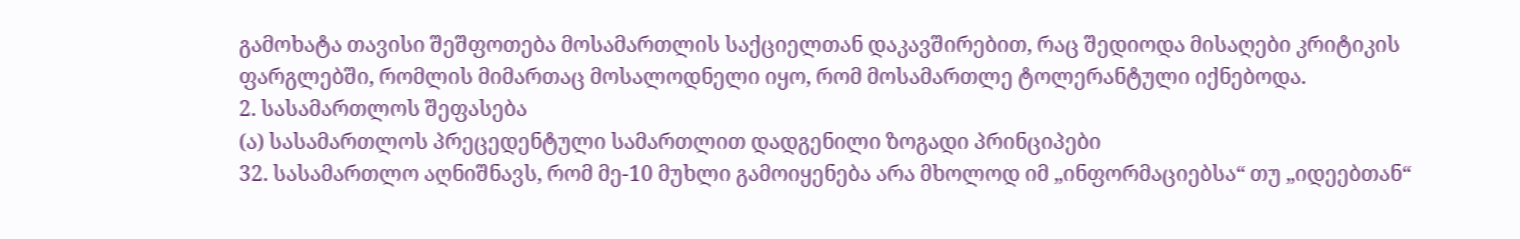გამოხატა თავისი შეშფოთება მოსამართლის საქციელთან დაკავშირებით, რაც შედიოდა მისაღები კრიტიკის ფარგლებში, რომლის მიმართაც მოსალოდნელი იყო, რომ მოსამართლე ტოლერანტული იქნებოდა.
2. სასამართლოს შეფასება
(ა) სასამართლოს პრეცედენტული სამართლით დადგენილი ზოგადი პრინციპები
32. სასამართლო აღნიშნავს, რომ მე-10 მუხლი გამოიყენება არა მხოლოდ იმ „ინფორმაციებსა“ თუ „იდეებთან“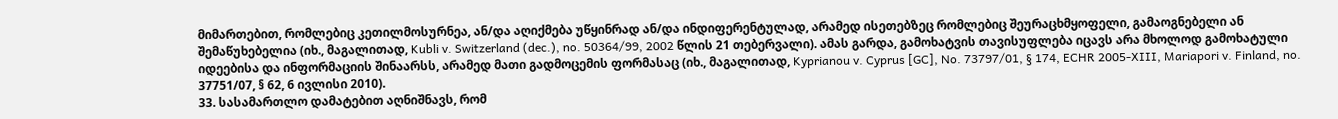მიმართებით, რომლებიც კეთილმოსურნეა, ან/და აღიქმება უწყინრად ან/და ინდიფერენტულად, არამედ ისეთებზეც რომლებიც შეურაცხმყოფელი, გამაოგნებელი ან შემაწუხებელია (იხ., მაგალითად, Kubli v. Switzerland (dec.), no. 50364/99, 2002 წლის 21 თებერვალი). ამას გარდა, გამოხატვის თავისუფლება იცავს არა მხოლოდ გამოხატული იდეებისა და ინფორმაციის შინაარსს, არამედ მათი გადმოცემის ფორმასაც (იხ., მაგალითად, Kyprianou v. Cyprus [GC], No. 73797/01, § 174, ECHR 2005-XIII, Mariapori v. Finland, no. 37751/07, § 62, 6 ივლისი 2010).
33. სასამართლო დამატებით აღნიშნავს, რომ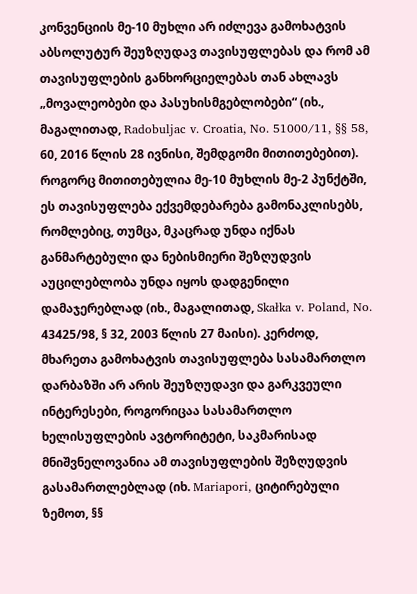კონვენციის მე-10 მუხლი არ იძლევა გამოხატვის აბსოლუტურ შეუზღუდავ თავისუფლებას და რომ ამ თავისუფლების განხორციელებას თან ახლავს „მოვალეობები და პასუხისმგებლობები“ (იხ., მაგალითად, Radobuljac v. Croatia, No. 51000/11, §§ 58, 60, 2016 წლის 28 ივნისი, შემდგომი მითითებებით). როგორც მითითებულია მე-10 მუხლის მე-2 პუნქტში, ეს თავისუფლება ექვემდებარება გამონაკლისებს, რომლებიც, თუმცა, მკაცრად უნდა იქნას განმარტებული და ნებისმიერი შეზღუდვის აუცილებლობა უნდა იყოს დადგენილი დამაჯერებლად (იხ., მაგალითად, Skałka v. Poland, No. 43425/98, § 32, 2003 წლის 27 მაისი). კერძოდ, მხარეთა გამოხატვის თავისუფლება სასამართლო დარბაზში არ არის შეუზღუდავი და გარკვეული ინტერესები, როგორიცაა სასამართლო ხელისუფლების ავტორიტეტი, საკმარისად მნიშვნელოვანია ამ თავისუფლების შეზღუდვის გასამართლებლად (იხ. Mariapori, ციტირებული ზემოთ, §§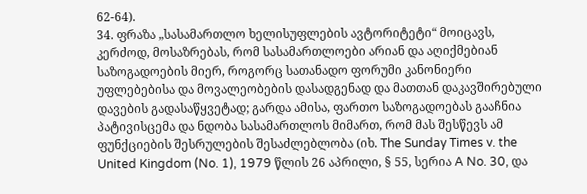62-64).
34. ფრაზა „სასამართლო ხელისუფლების ავტორიტეტი“ მოიცავს, კერძოდ, მოსაზრებას, რომ სასამართლოები არიან და აღიქმებიან საზოგადოების მიერ, როგორც სათანადო ფორუმი კანონიერი უფლებებისა და მოვალეობების დასადგენად და მათთან დაკავშირებული დავების გადასაწყვეტად; გარდა ამისა, ფართო საზოგადოებას გააჩნია პატივისცემა და ნდობა სასამართლოს მიმართ, რომ მას შესწევს ამ ფუნქციების შესრულების შესაძლებლობა (იხ. The Sunday Times v. the United Kingdom (No. 1), 1979 წლის 26 აპრილი, § 55, სერია A No. 30, და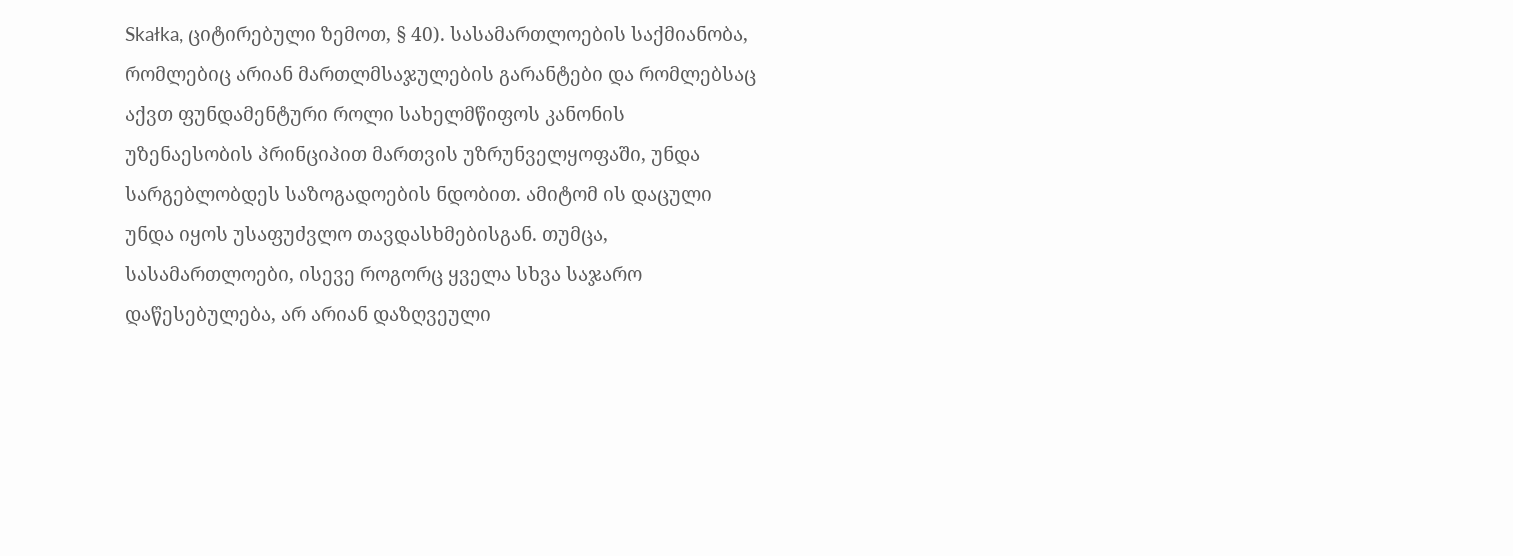Skałka, ციტირებული ზემოთ, § 40). სასამართლოების საქმიანობა, რომლებიც არიან მართლმსაჯულების გარანტები და რომლებსაც აქვთ ფუნდამენტური როლი სახელმწიფოს კანონის უზენაესობის პრინციპით მართვის უზრუნველყოფაში, უნდა სარგებლობდეს საზოგადოების ნდობით. ამიტომ ის დაცული უნდა იყოს უსაფუძვლო თავდასხმებისგან. თუმცა, სასამართლოები, ისევე როგორც ყველა სხვა საჯარო დაწესებულება, არ არიან დაზღვეული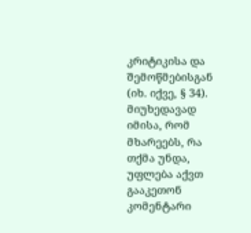კრიტიკისა და შემოწმებისგან (იხ. იქვე, § 34). მიუხედავად იმისა, რომ მხარეებს, რა თქმა უნდა, უფლება აქვთ გააკეთონ კომენტარი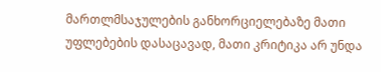მართლმსაჯულების განხორციელებაზე მათი უფლებების დასაცავად, მათი კრიტიკა არ უნდა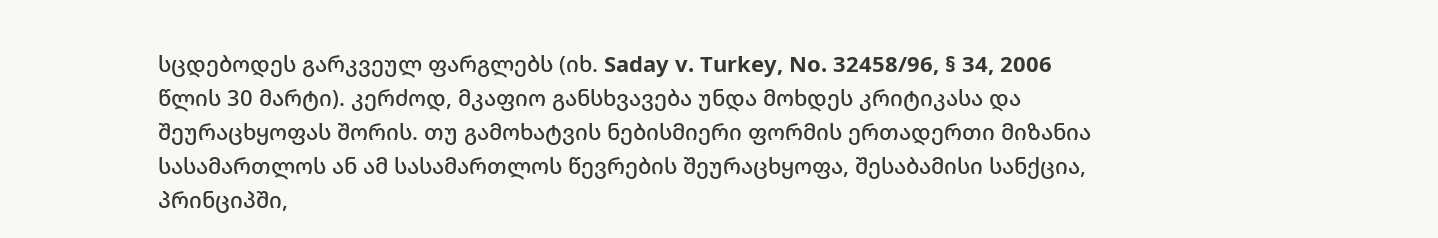სცდებოდეს გარკვეულ ფარგლებს (იხ. Saday v. Turkey, No. 32458/96, § 34, 2006 წლის 30 მარტი). კერძოდ, მკაფიო განსხვავება უნდა მოხდეს კრიტიკასა და შეურაცხყოფას შორის. თუ გამოხატვის ნებისმიერი ფორმის ერთადერთი მიზანია სასამართლოს ან ამ სასამართლოს წევრების შეურაცხყოფა, შესაბამისი სანქცია, პრინციპში,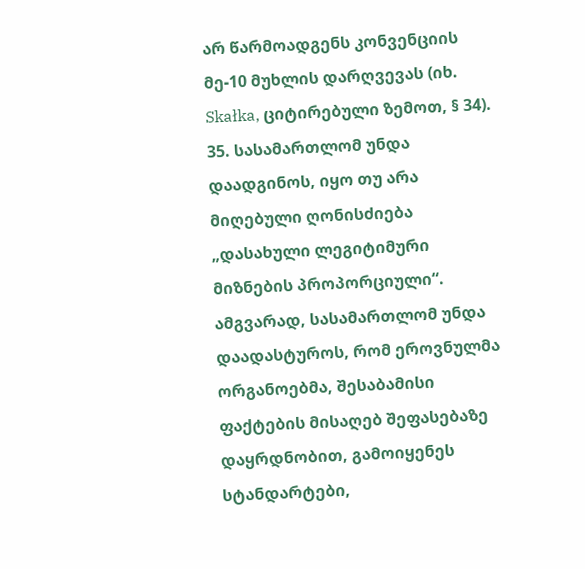არ წარმოადგენს კონვენციის მე-10 მუხლის დარღვევას (იხ. Skałka, ციტირებული ზემოთ, § 34).
35. სასამართლომ უნდა დაადგინოს, იყო თუ არა მიღებული ღონისძიება „დასახული ლეგიტიმური მიზნების პროპორციული“. ამგვარად, სასამართლომ უნდა დაადასტუროს, რომ ეროვნულმა ორგანოებმა, შესაბამისი ფაქტების მისაღებ შეფასებაზე დაყრდნობით, გამოიყენეს სტანდარტები,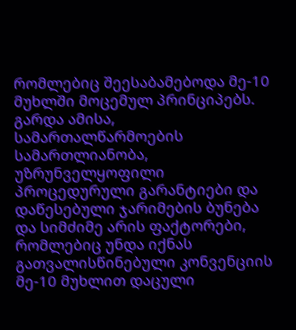რომლებიც შეესაბამებოდა მე-10 მუხლში მოცემულ პრინციპებს. გარდა ამისა, სამართალწარმოების სამართლიანობა, უზრუნველყოფილი პროცედურული გარანტიები და დაწესებული ჯარიმების ბუნება და სიმძიმე არის ფაქტორები, რომლებიც უნდა იქნას გათვალისწინებული კონვენციის მე-10 მუხლით დაცული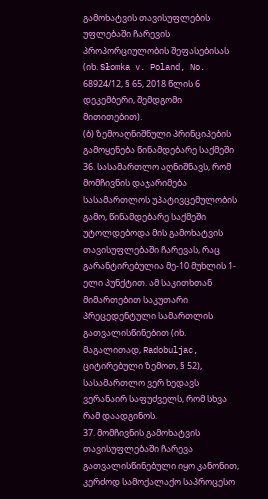გამოხატვის თავისუფლების უფლებაში ჩარევის პროპორციულობის შეფასებისას (იხ. Słomka v. Poland, No. 68924/12, § 65, 2018 წლის 6 დეკემბერი, შემდგომი მითითებით).
(ბ) ზემოაღნიშნული პრინციპების გამოყენება წინამდებარე საქმეში
36. სასამართლო აღნიშნავს, რომ მომჩივნის დაჯარიმება სასამართლოს უპატივცემულობის გამო, წინამდებარე საქმეში უტოლდებოდა მის გამოხატვის თავისუფლებაში ჩარევას, რაც გარანტირებულია მე-10 მუხლის 1-ელი პუნქტით. ამ საკითხთან მიმართებით საკუთარი პრეცედენტული სამართლის გათვალისწინებით (იხ. მაგალითად, Radobuljac, ციტირებული ზემოთ, § 52), სასამართლო ვერ ხედავს ვერანაირ საფუძველს, რომ სხვა რამ დაადგინოს.
37. მომჩივნის გამოხატვის თავისუფლებაში ჩარევა გათვალისწინებული იყო კანონით, კერძოდ სამოქალაქო საპროცესო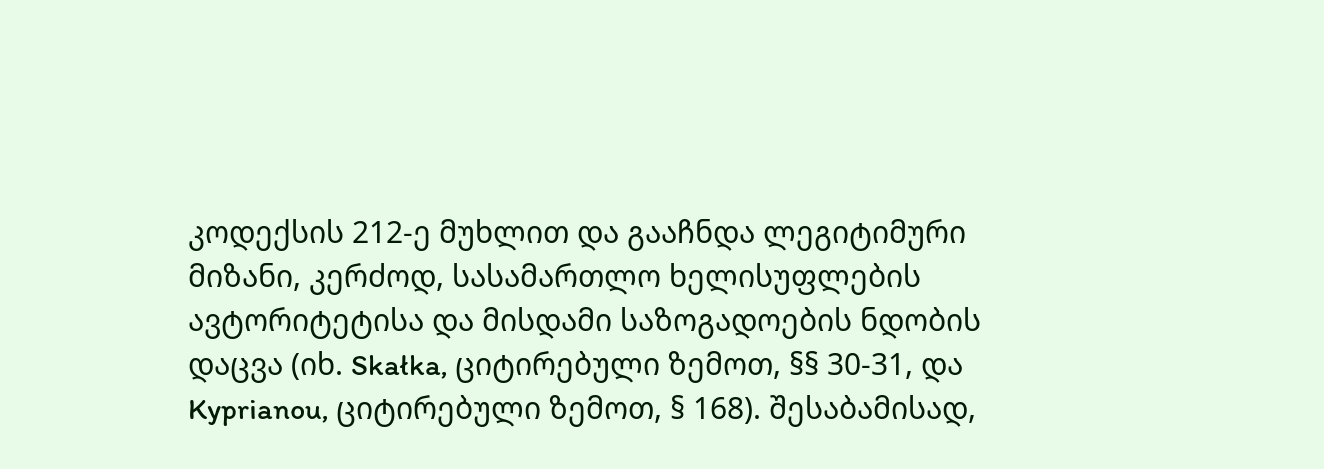კოდექსის 212-ე მუხლით და გააჩნდა ლეგიტიმური მიზანი, კერძოდ, სასამართლო ხელისუფლების ავტორიტეტისა და მისდამი საზოგადოების ნდობის დაცვა (იხ. Skałka, ციტირებული ზემოთ, §§ 30-31, და Kyprianou, ციტირებული ზემოთ, § 168). შესაბამისად,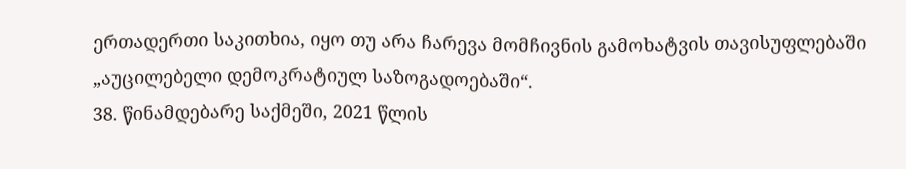ერთადერთი საკითხია, იყო თუ არა ჩარევა მომჩივნის გამოხატვის თავისუფლებაში „აუცილებელი დემოკრატიულ საზოგადოებაში“.
38. წინამდებარე საქმეში, 2021 წლის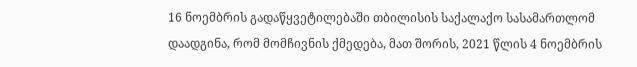16 ნოემბრის გადაწყვეტილებაში თბილისის საქალაქო სასამართლომ დაადგინა, რომ მომჩივნის ქმედება, მათ შორის, 2021 წლის 4 ნოემბრის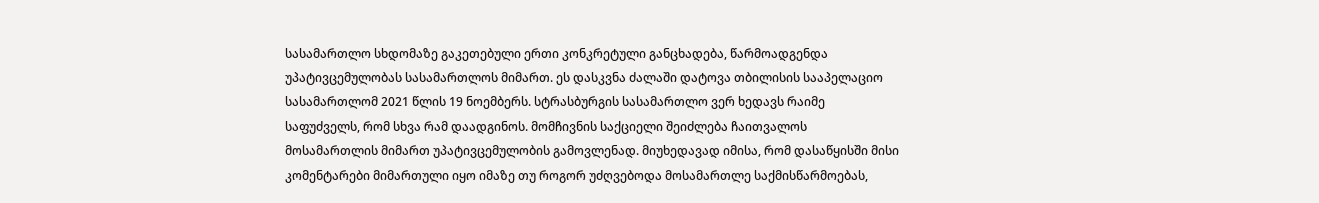სასამართლო სხდომაზე გაკეთებული ერთი კონკრეტული განცხადება, წარმოადგენდა უპატივცემულობას სასამართლოს მიმართ. ეს დასკვნა ძალაში დატოვა თბილისის სააპელაციო სასამართლომ 2021 წლის 19 ნოემბერს. სტრასბურგის სასამართლო ვერ ხედავს რაიმე საფუძველს, რომ სხვა რამ დაადგინოს. მომჩივნის საქციელი შეიძლება ჩაითვალოს მოსამართლის მიმართ უპატივცემულობის გამოვლენად. მიუხედავად იმისა, რომ დასაწყისში მისი კომენტარები მიმართული იყო იმაზე თუ როგორ უძღვებოდა მოსამართლე საქმისწარმოებას,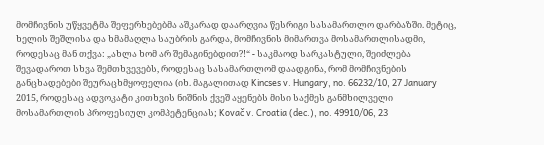მომჩივნის უწყვეტმა შეფერხებებმა აშკარად დაარღვია წესრიგი სასამართლო დარბაზში. მეტიც, ხელის შეშლისა და ხმამაღლა საუბრის გარდა, მომჩივნის მიმართვა მოსამართლისადმი, როდესაც მან თქვა: „ახლა ხომ არ შემაგინებდით?!“ - საკმაოდ სარკასტული, შეიძლება შევადაროთ სხვა შემთხვევებს, როდესაც სასამართლომ დაადგინა, რომ მომჩივნების განცხადებები შეურაცხმყოფელია (იხ. მაგალითად Kincses v. Hungary, no. 66232/10, 27 January 2015, როდესაც ადვოკატი კითხვის ნიშნის ქვეშ აყენებს მისი საქმეს განმხილველი მოსამართლის პროფესიულ კომპეტენციას; Kovač v. Croatia (dec.), no. 49910/06, 23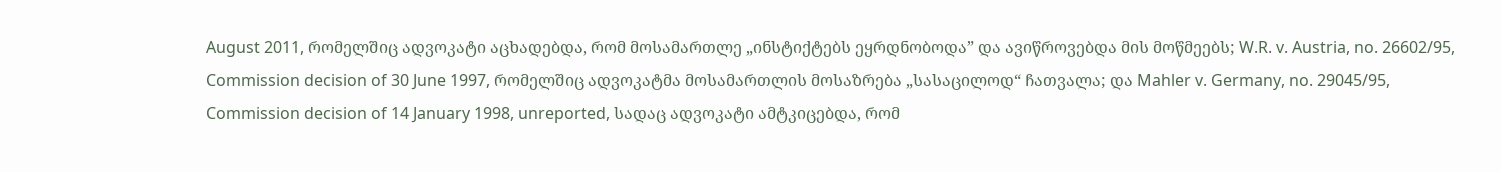August 2011, რომელშიც ადვოკატი აცხადებდა, რომ მოსამართლე „ინსტიქტებს ეყრდნობოდა” და ავიწროვებდა მის მოწმეებს; W.R. v. Austria, no. 26602/95, Commission decision of 30 June 1997, რომელშიც ადვოკატმა მოსამართლის მოსაზრება „სასაცილოდ“ ჩათვალა; და Mahler v. Germany, no. 29045/95, Commission decision of 14 January 1998, unreported, სადაც ადვოკატი ამტკიცებდა, რომ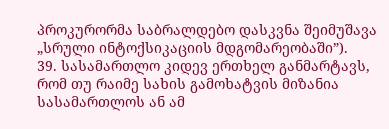პროკურორმა საბრალდებო დასკვნა შეიმუშავა „სრული ინტოქსიკაციის მდგომარეობაში”).
39. სასამართლო კიდევ ერთხელ განმარტავს, რომ თუ რაიმე სახის გამოხატვის მიზანია სასამართლოს ან ამ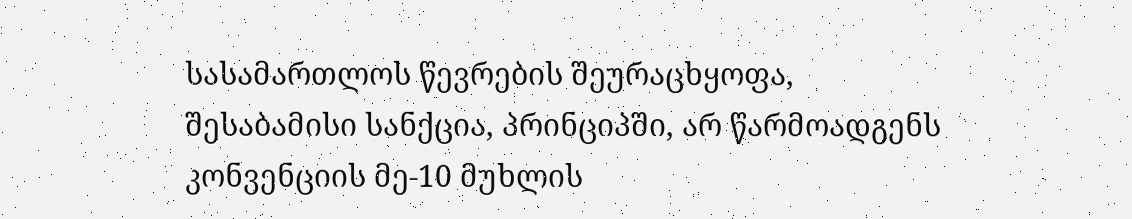სასამართლოს წევრების შეურაცხყოფა, შესაბამისი სანქცია, პრინციპში, არ წარმოადგენს კონვენციის მე-10 მუხლის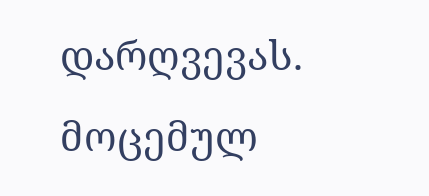დარღვევას. მოცემულ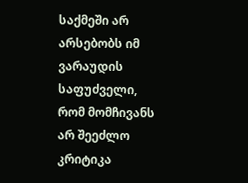საქმეში არ არსებობს იმ ვარაუდის საფუძველი, რომ მომჩივანს არ შეეძლო კრიტიკა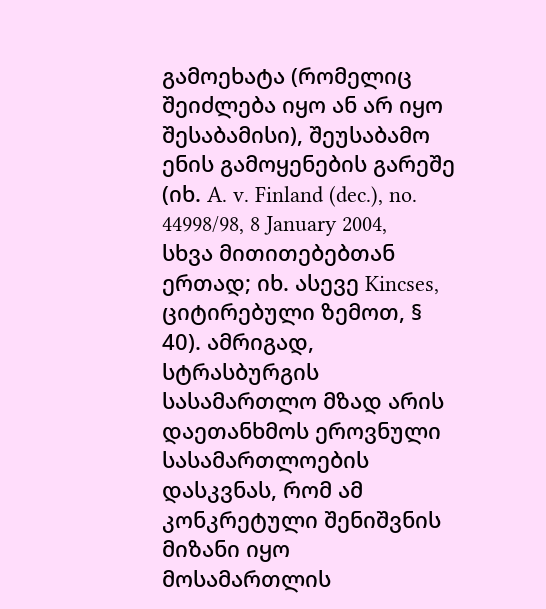გამოეხატა (რომელიც შეიძლება იყო ან არ იყო შესაბამისი), შეუსაბამო ენის გამოყენების გარეშე (იხ. A. v. Finland (dec.), no. 44998/98, 8 January 2004, სხვა მითითებებთან ერთად; იხ. ასევე Kincses, ციტირებული ზემოთ, § 40). ამრიგად, სტრასბურგის სასამართლო მზად არის დაეთანხმოს ეროვნული სასამართლოების დასკვნას, რომ ამ კონკრეტული შენიშვნის მიზანი იყო მოსამართლის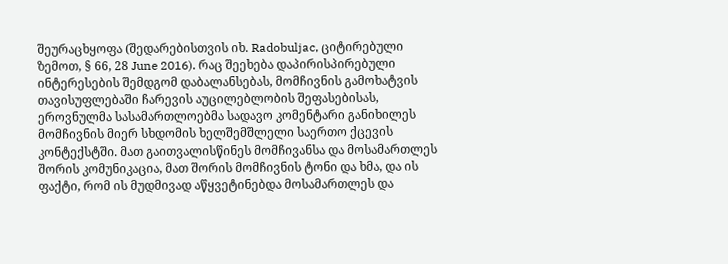შეურაცხყოფა (შედარებისთვის იხ. Radobuljac, ციტირებული ზემოთ, § 66, 28 June 2016). რაც შეეხება დაპირისპირებული ინტერესების შემდგომ დაბალანსებას, მომჩივნის გამოხატვის თავისუფლებაში ჩარევის აუცილებლობის შეფასებისას, ეროვნულმა სასამართლოებმა სადავო კომენტარი განიხილეს მომჩივნის მიერ სხდომის ხელშემშლელი საერთო ქცევის კონტექსტში. მათ გაითვალისწინეს მომჩივანსა და მოსამართლეს შორის კომუნიკაცია, მათ შორის მომჩივნის ტონი და ხმა, და ის ფაქტი, რომ ის მუდმივად აწყვეტინებდა მოსამართლეს და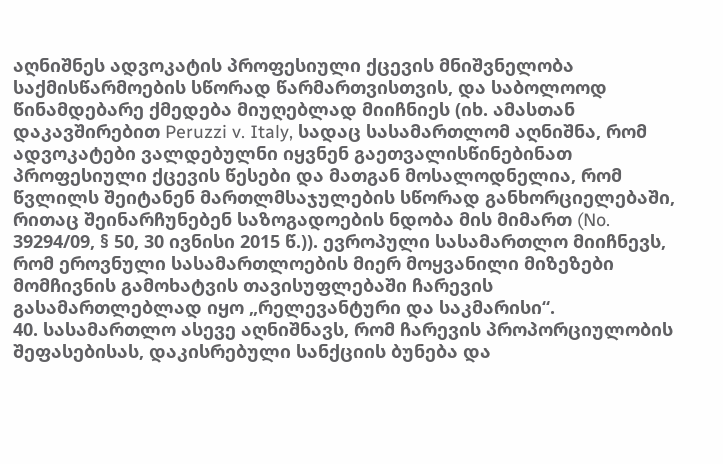აღნიშნეს ადვოკატის პროფესიული ქცევის მნიშვნელობა საქმისწარმოების სწორად წარმართვისთვის, და საბოლოოდ წინამდებარე ქმედება მიუღებლად მიიჩნიეს (იხ. ამასთან დაკავშირებით Peruzzi v. Italy, სადაც სასამართლომ აღნიშნა, რომ ადვოკატები ვალდებულნი იყვნენ გაეთვალისწინებინათ პროფესიული ქცევის წესები და მათგან მოსალოდნელია, რომ წვლილს შეიტანენ მართლმსაჯულების სწორად განხორციელებაში, რითაც შეინარჩუნებენ საზოგადოების ნდობა მის მიმართ (No. 39294/09, § 50, 30 ივნისი 2015 წ.)). ევროპული სასამართლო მიიჩნევს, რომ ეროვნული სასამართლოების მიერ მოყვანილი მიზეზები მომჩივნის გამოხატვის თავისუფლებაში ჩარევის გასამართლებლად იყო „რელევანტური და საკმარისი“.
40. სასამართლო ასევე აღნიშნავს, რომ ჩარევის პროპორციულობის შეფასებისას, დაკისრებული სანქციის ბუნება და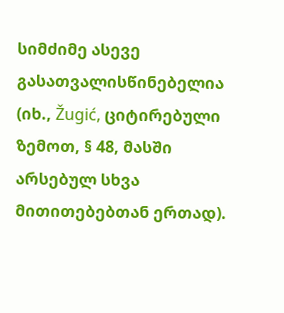სიმძიმე ასევე გასათვალისწინებელია (იხ., Žugić, ციტირებული ზემოთ, § 48, მასში არსებულ სხვა მითითებებთან ერთად).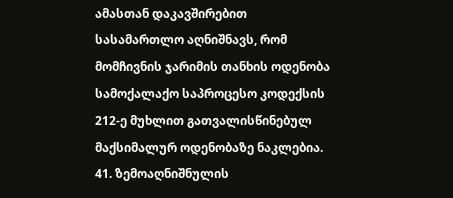ამასთან დაკავშირებით სასამართლო აღნიშნავს, რომ მომჩივნის ჯარიმის თანხის ოდენობა სამოქალაქო საპროცესო კოდექსის 212-ე მუხლით გათვალისწინებულ მაქსიმალურ ოდენობაზე ნაკლებია.
41. ზემოაღნიშნულის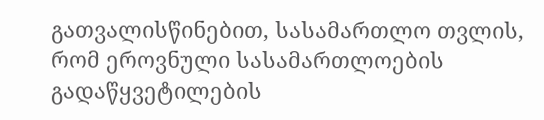გათვალისწინებით, სასამართლო თვლის, რომ ეროვნული სასამართლოების გადაწყვეტილების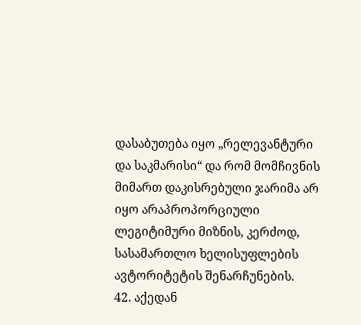დასაბუთება იყო „რელევანტური და საკმარისი“ და რომ მომჩივნის მიმართ დაკისრებული ჯარიმა არ იყო არაპროპორციული ლეგიტიმური მიზნის, კერძოდ, სასამართლო ხელისუფლების ავტორიტეტის შენარჩუნების.
42. აქედან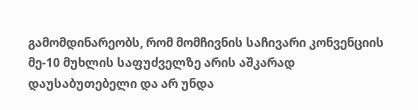გამომდინარეობს, რომ მომჩივნის საჩივარი კონვენციის მე-10 მუხლის საფუძველზე არის აშკარად დაუსაბუთებელი და არ უნდა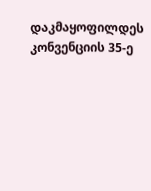დაკმაყოფილდეს კონვენციის 35-ე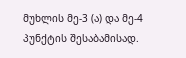მუხლის მე-3 (ა) და მე-4 პუნქტის შესაბამისად.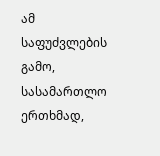ამ საფუძვლების გამო, სასამართლო ერთხმად,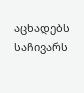აცხადებს საჩივარს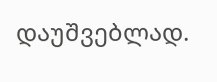დაუშვებლად.